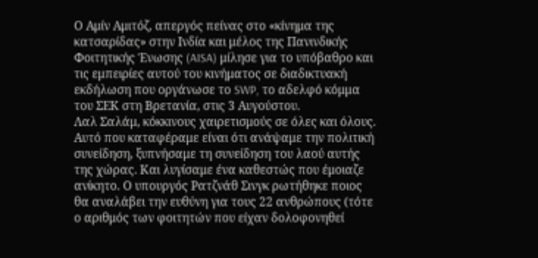Ο Αμίν Αμιτόζ, απεργός πείνας στο «κίνημα της κατσαρίδας» στην Ινδία και μέλος της Πανινδικής Φοιτητικής Ένωσης (AISA) μίλησε για το υπόβαθρο και τις εμπειρίες αυτού του κινήματος σε διαδικτυακή εκδήλωση που οργάνωσε το SWP, το αδελφό κόμμα του ΣΕΚ στη Βρετανία, στις 3 Αυγούστου.
Λαλ Σαλάμ, κόκκινους χαιρετισμούς σε όλες και όλους.
Αυτό που καταφέραμε είναι ότι ανάψαμε την πολιτική συνείδηση, ξυπνήσαμε τη συνείδηση του λαού αυτής της χώρας. Και λυγίσαμε ένα καθεστώς που έμοιαζε ανίκητο. Ο υπουργός Ρατζνάθ Σινγκ ρωτήθηκε ποιος θα αναλάβει την ευθύνη για τους 22 ανθρώπους (τότε ο αριθμός των φοιτητών που είχαν δολοφονηθεί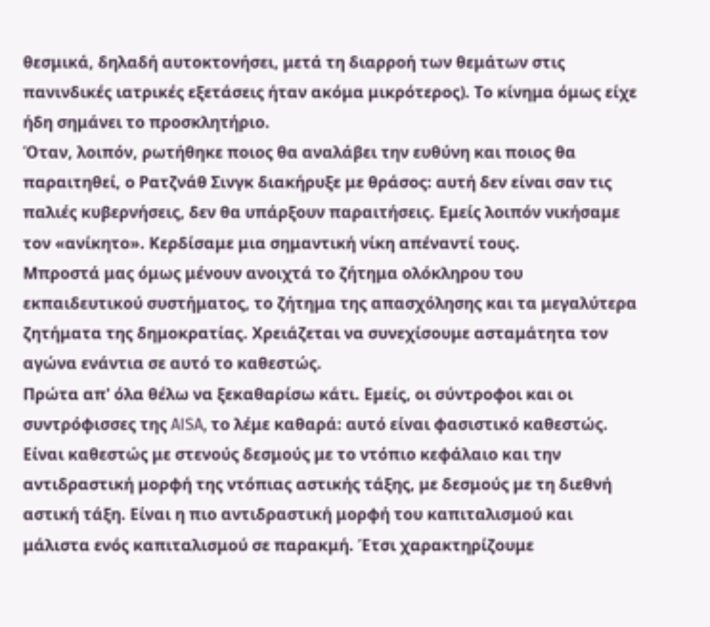θεσμικά, δηλαδή αυτοκτονήσει, μετά τη διαρροή των θεμάτων στις πανινδικές ιατρικές εξετάσεις ήταν ακόμα μικρότερος). Το κίνημα όμως είχε ήδη σημάνει το προσκλητήριο.
Όταν, λοιπόν, ρωτήθηκε ποιος θα αναλάβει την ευθύνη και ποιος θα παραιτηθεί, ο Ρατζνάθ Σινγκ διακήρυξε με θράσος: αυτή δεν είναι σαν τις παλιές κυβερνήσεις, δεν θα υπάρξουν παραιτήσεις. Εμείς λοιπόν νικήσαμε τον «ανίκητο». Κερδίσαμε μια σημαντική νίκη απέναντί τους.
Μπροστά μας όμως μένουν ανοιχτά το ζήτημα ολόκληρου του εκπαιδευτικού συστήματος, το ζήτημα της απασχόλησης και τα μεγαλύτερα ζητήματα της δημοκρατίας. Χρειάζεται να συνεχίσουμε ασταμάτητα τον αγώνα ενάντια σε αυτό το καθεστώς.
Πρώτα απ' όλα θέλω να ξεκαθαρίσω κάτι. Εμείς, οι σύντροφοι και οι συντρόφισσες της AISA, το λέμε καθαρά: αυτό είναι φασιστικό καθεστώς. Είναι καθεστώς με στενούς δεσμούς με το ντόπιο κεφάλαιο και την αντιδραστική μορφή της ντόπιας αστικής τάξης, με δεσμούς με τη διεθνή αστική τάξη. Είναι η πιο αντιδραστική μορφή του καπιταλισμού και μάλιστα ενός καπιταλισμού σε παρακμή. Έτσι χαρακτηρίζουμε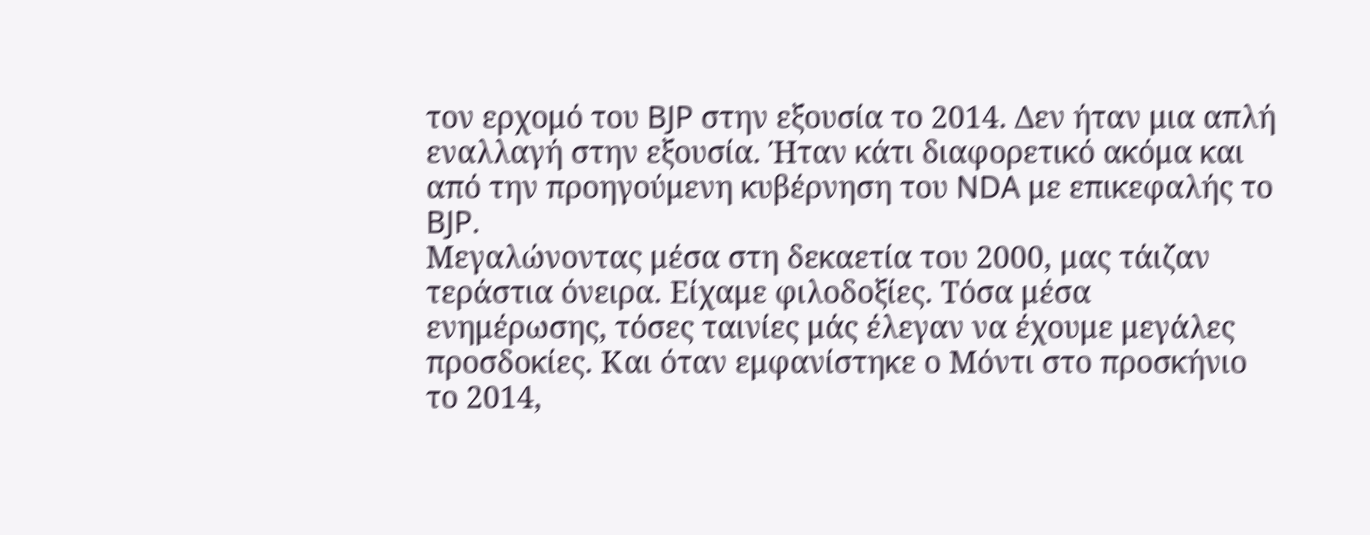τον ερχομό του BJP στην εξουσία το 2014. Δεν ήταν μια απλή εναλλαγή στην εξουσία. Ήταν κάτι διαφορετικό ακόμα και από την προηγούμενη κυβέρνηση του NDA με επικεφαλής το BJP.
Μεγαλώνοντας μέσα στη δεκαετία του 2000, μας τάιζαν τεράστια όνειρα. Είχαμε φιλοδοξίες. Τόσα μέσα ενημέρωσης, τόσες ταινίες μάς έλεγαν να έχουμε μεγάλες προσδοκίες. Και όταν εμφανίστηκε ο Μόντι στο προσκήνιο το 2014,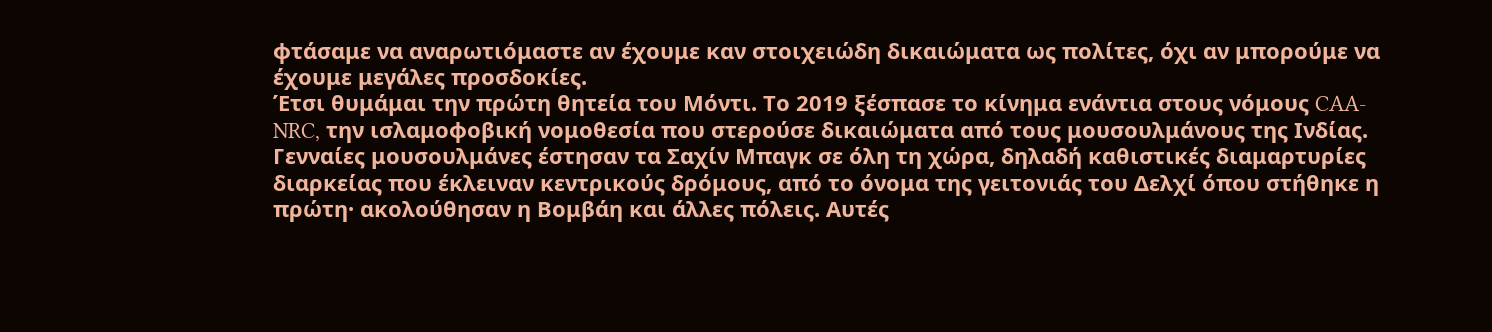φτάσαμε να αναρωτιόμαστε αν έχουμε καν στοιχειώδη δικαιώματα ως πολίτες, όχι αν μπορούμε να έχουμε μεγάλες προσδοκίες.
Έτσι θυμάμαι την πρώτη θητεία του Μόντι. Το 2019 ξέσπασε το κίνημα ενάντια στους νόμους CAA-NRC, την ισλαμοφοβική νομοθεσία που στερούσε δικαιώματα από τους μουσουλμάνους της Ινδίας. Γενναίες μουσουλμάνες έστησαν τα Σαχίν Μπαγκ σε όλη τη χώρα, δηλαδή καθιστικές διαμαρτυρίες διαρκείας που έκλειναν κεντρικούς δρόμους, από το όνομα της γειτονιάς του Δελχί όπου στήθηκε η πρώτη· ακολούθησαν η Βομβάη και άλλες πόλεις. Αυτές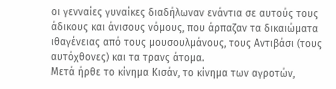οι γενναίες γυναίκες διαδήλωναν ενάντια σε αυτούς τους άδικους και άνισους νόμους, που άρπαζαν τα δικαιώματα ιθαγένειας από τους μουσουλμάνους, τους Αντιβάσι (τους αυτόχθονες) και τα τρανς άτομα.
Μετά ήρθε το κίνημα Κισάν, το κίνημα των αγροτών,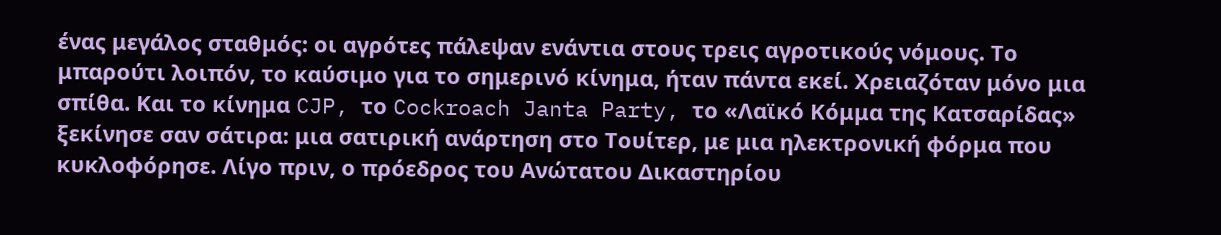ένας μεγάλος σταθμός: οι αγρότες πάλεψαν ενάντια στους τρεις αγροτικούς νόμους. Το μπαρούτι λοιπόν, το καύσιμο για το σημερινό κίνημα, ήταν πάντα εκεί. Χρειαζόταν μόνο μια σπίθα. Και το κίνημα CJP, το Cockroach Janta Party, το «Λαϊκό Κόμμα της Κατσαρίδας» ξεκίνησε σαν σάτιρα: μια σατιρική ανάρτηση στο Τουίτερ, με μια ηλεκτρονική φόρμα που κυκλοφόρησε. Λίγο πριν, ο πρόεδρος του Ανώτατου Δικαστηρίου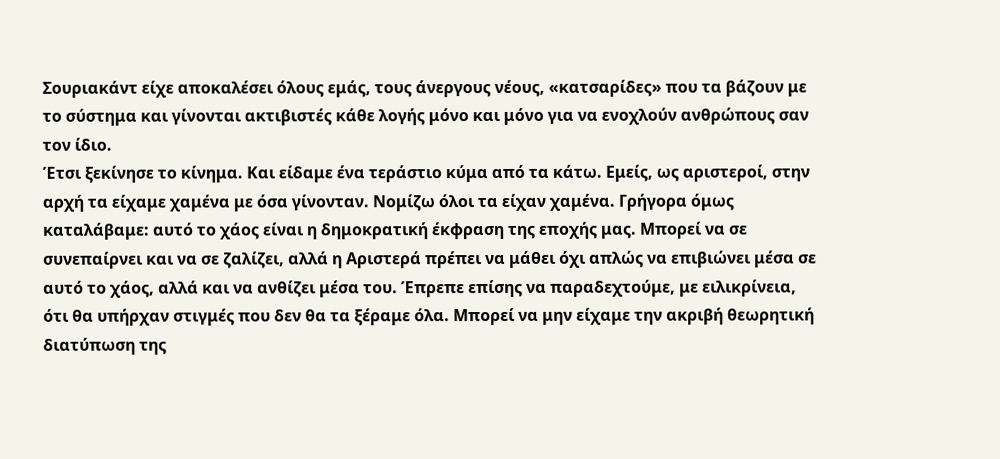Σουριακάντ είχε αποκαλέσει όλους εμάς, τους άνεργους νέους, «κατσαρίδες» που τα βάζουν με το σύστημα και γίνονται ακτιβιστές κάθε λογής μόνο και μόνο για να ενοχλούν ανθρώπους σαν τον ίδιο.
Έτσι ξεκίνησε το κίνημα. Και είδαμε ένα τεράστιο κύμα από τα κάτω. Εμείς, ως αριστεροί, στην αρχή τα είχαμε χαμένα με όσα γίνονταν. Νομίζω όλοι τα είχαν χαμένα. Γρήγορα όμως καταλάβαμε: αυτό το χάος είναι η δημοκρατική έκφραση της εποχής μας. Μπορεί να σε συνεπαίρνει και να σε ζαλίζει, αλλά η Αριστερά πρέπει να μάθει όχι απλώς να επιβιώνει μέσα σε αυτό το χάος, αλλά και να ανθίζει μέσα του. Έπρεπε επίσης να παραδεχτούμε, με ειλικρίνεια, ότι θα υπήρχαν στιγμές που δεν θα τα ξέραμε όλα. Μπορεί να μην είχαμε την ακριβή θεωρητική διατύπωση της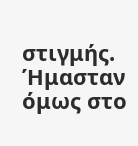στιγμής. Ήμασταν όμως στο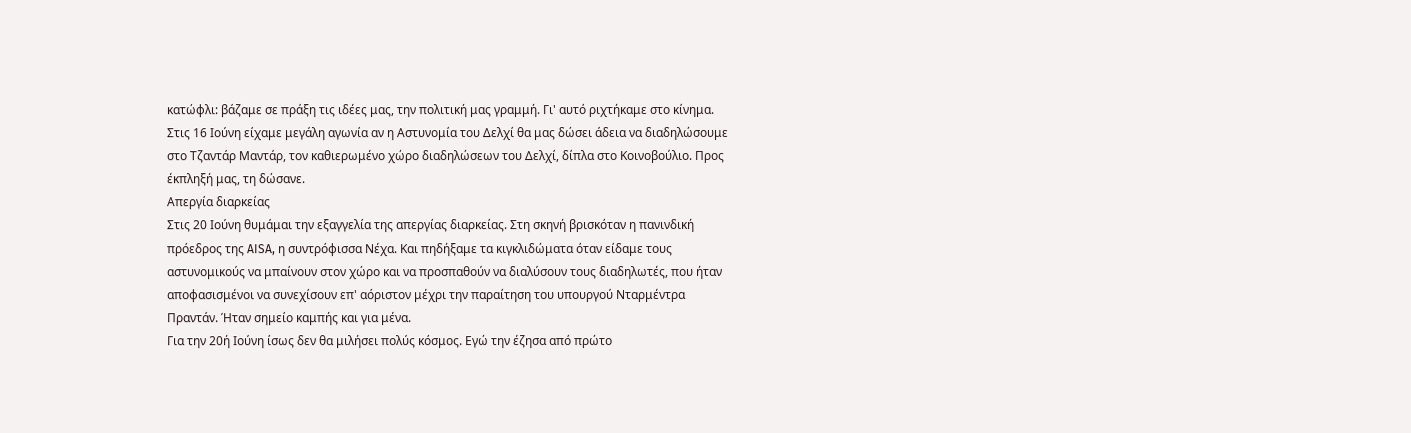κατώφλι: βάζαμε σε πράξη τις ιδέες μας, την πολιτική μας γραμμή. Γι' αυτό ριχτήκαμε στο κίνημα. Στις 16 Ιούνη είχαμε μεγάλη αγωνία αν η Αστυνομία του Δελχί θα μας δώσει άδεια να διαδηλώσουμε στο Τζαντάρ Μαντάρ, τον καθιερωμένο χώρο διαδηλώσεων του Δελχί, δίπλα στο Κοινοβούλιο. Προς έκπληξή μας, τη δώσανε.
Απεργία διαρκείας
Στις 20 Ιούνη θυμάμαι την εξαγγελία της απεργίας διαρκείας. Στη σκηνή βρισκόταν η πανινδική πρόεδρος της AISA, η συντρόφισσα Νέχα. Και πηδήξαμε τα κιγκλιδώματα όταν είδαμε τους αστυνομικούς να μπαίνουν στον χώρο και να προσπαθούν να διαλύσουν τους διαδηλωτές, που ήταν αποφασισμένοι να συνεχίσουν επ' αόριστον μέχρι την παραίτηση του υπουργού Νταρμέντρα Πραντάν. Ήταν σημείο καμπής και για μένα.
Για την 20ή Ιούνη ίσως δεν θα μιλήσει πολύς κόσμος. Εγώ την έζησα από πρώτο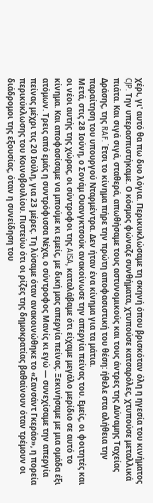χέρι, γι' αυτό θα πω δυο λόγια. Περικυκλώσαμε τη σκηνή όπου βρισκόταν όλη η ηγεσία του κινήματος CJP. Την υπερασπιστήκαμε. Ο κόσμος φώναζε συνθήματα, χτυπούσε κατσαρόλες, χτυπούσε μεταλλικά πιάτα. Και σιγά σιγά, σταθερά, απωθήσαμε τους αστυνομικούς και τους άντρες της Δύναμης Ταχείας Δράσης, της RAF. Έτσι το κίνημα πήρε την πρώτη αποφασιστική του θέση: ήθελε στα αλήθεια την παραίτηση του υπουργού Νταρμέντρα. Δεν ήταν ένα κίνημα για τα μάτια.
Μετά, στις 28 Ιούνη, ο Σονάμ Ουανγκτσούκ ανακοίνωσε την απεργία πείνας του. Εμείς, οι φοιτητές και οι νέοι αυτής της χώρας, οι σύντροφοι της AISA, καταλάβαμε ότι είχαμε μεγάλο μερίδιο σε αυτό το κίνημα. Και αποφασίσαμε να μπούμε κι εμείς, με δική μας απεργία πείνας. Ξεκινήσαμε με μια ομάδα έξι ατόμων. Τρεις από εμάς η συντρόφισσα Νέχα, ο σύντροφος Μανίς κι εγώ — συνεχίσαμε την απεργία πείνας μέχρι τις 20 Ιούλη, για 23 μέρες. Τη λύσαμε όταν ανακοινώθηκε το «Σανσάντ Γκεράο», η πορεία περικύκλωσης του Κοινοβουλίου. Πιστεύω ότι οι ρίζες της δημοκρατίας βαθαίνουν όταν τρέμουν οι διάδρομοι της εξουσίας, όταν η συνείδηση του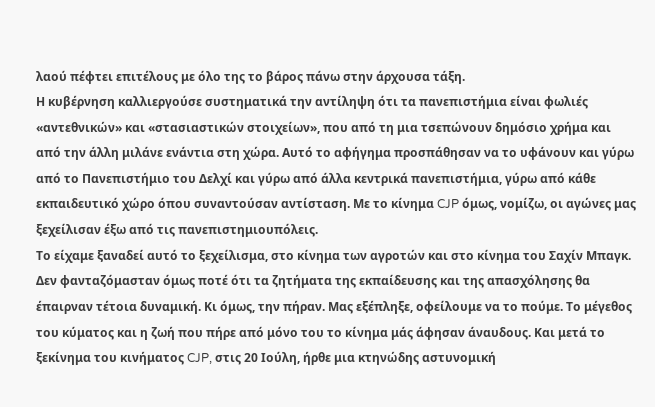λαού πέφτει επιτέλους με όλο της το βάρος πάνω στην άρχουσα τάξη.
Η κυβέρνηση καλλιεργούσε συστηματικά την αντίληψη ότι τα πανεπιστήμια είναι φωλιές «αντεθνικών» και «στασιαστικών στοιχείων», που από τη μια τσεπώνουν δημόσιο χρήμα και από την άλλη μιλάνε ενάντια στη χώρα. Αυτό το αφήγημα προσπάθησαν να το υφάνουν και γύρω από το Πανεπιστήμιο του Δελχί και γύρω από άλλα κεντρικά πανεπιστήμια, γύρω από κάθε εκπαιδευτικό χώρο όπου συναντούσαν αντίσταση. Με το κίνημα CJP όμως, νομίζω, οι αγώνες μας ξεχείλισαν έξω από τις πανεπιστημιουπόλεις.
Το είχαμε ξαναδεί αυτό το ξεχείλισμα, στο κίνημα των αγροτών και στο κίνημα του Σαχίν Μπαγκ. Δεν φανταζόμασταν όμως ποτέ ότι τα ζητήματα της εκπαίδευσης και της απασχόλησης θα έπαιρναν τέτοια δυναμική. Κι όμως, την πήραν. Μας εξέπληξε, οφείλουμε να το πούμε. Το μέγεθος του κύματος και η ζωή που πήρε από μόνο του το κίνημα μάς άφησαν άναυδους. Και μετά το ξεκίνημα του κινήματος CJP, στις 20 Ιούλη, ήρθε μια κτηνώδης αστυνομική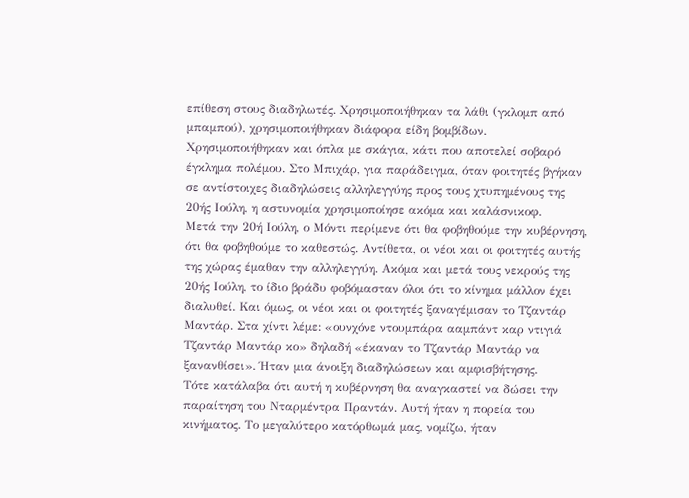επίθεση στους διαδηλωτές. Χρησιμοποιήθηκαν τα λάθι (γκλομπ από μπαμπού), χρησιμοποιήθηκαν διάφορα είδη βομβίδων. Χρησιμοποιήθηκαν και όπλα με σκάγια, κάτι που αποτελεί σοβαρό έγκλημα πολέμου. Στο Μπιχάρ, για παράδειγμα, όταν φοιτητές βγήκαν σε αντίστοιχες διαδηλώσεις αλληλεγγύης προς τους χτυπημένους της 20ής Ιούλη, η αστυνομία χρησιμοποίησε ακόμα και καλάσνικοφ.
Μετά την 20ή Ιούλη, ο Μόντι περίμενε ότι θα φοβηθούμε την κυβέρνηση, ότι θα φοβηθούμε το καθεστώς. Αντίθετα, οι νέοι και οι φοιτητές αυτής της χώρας έμαθαν την αλληλεγγύη. Ακόμα και μετά τους νεκρούς της 20ής Ιούλη, το ίδιο βράδυ φοβόμασταν όλοι ότι το κίνημα μάλλον έχει διαλυθεί. Και όμως, οι νέοι και οι φοιτητές ξαναγέμισαν το Τζαντάρ Μαντάρ. Στα χίντι λέμε: «ουνχόνε ντουμπάρα ααμπάντ καρ ντιγιά Τζαντάρ Μαντάρ κο» δηλαδή «έκαναν το Τζαντάρ Μαντάρ να ξανανθίσει». Ήταν μια άνοιξη διαδηλώσεων και αμφισβήτησης.
Τότε κατάλαβα ότι αυτή η κυβέρνηση θα αναγκαστεί να δώσει την παραίτηση του Νταρμέντρα Πραντάν. Αυτή ήταν η πορεία του κινήματος. Το μεγαλύτερο κατόρθωμά μας, νομίζω, ήταν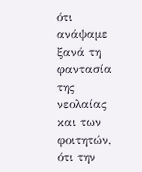ότι ανάψαμε ξανά τη φαντασία της νεολαίας και των φοιτητών, ότι την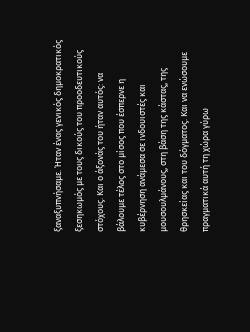ξαναξυπνήσαμε. Ήταν ένας γενικός δημοκρατικός ξεσηκωμός με τους δικούς του προοδευτικούς στόχους. Και ο άξονάς του ήταν αυτός: να βάλουμε τέλος στο μίσος που έσπερνε η κυβέρνηση ανάμεσα σε ινδουιστές και μουσουλμάνους, στη βάση της κάστας, της θρησκείας και του δόγματος. Και να ενώσουμε πραγματικά αυτή τη χώρα γύρω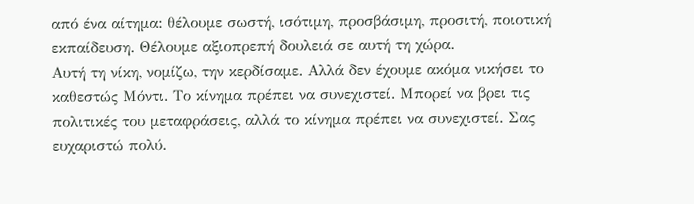από ένα αίτημα: θέλουμε σωστή, ισότιμη, προσβάσιμη, προσιτή, ποιοτική εκπαίδευση. Θέλουμε αξιοπρεπή δουλειά σε αυτή τη χώρα.
Αυτή τη νίκη, νομίζω, την κερδίσαμε. Αλλά δεν έχουμε ακόμα νικήσει το καθεστώς Μόντι. Το κίνημα πρέπει να συνεχιστεί. Μπορεί να βρει τις πολιτικές του μεταφράσεις, αλλά το κίνημα πρέπει να συνεχιστεί. Σας ευχαριστώ πολύ.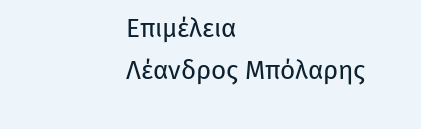Επιμέλεια
Λέανδρος Μπόλαρης